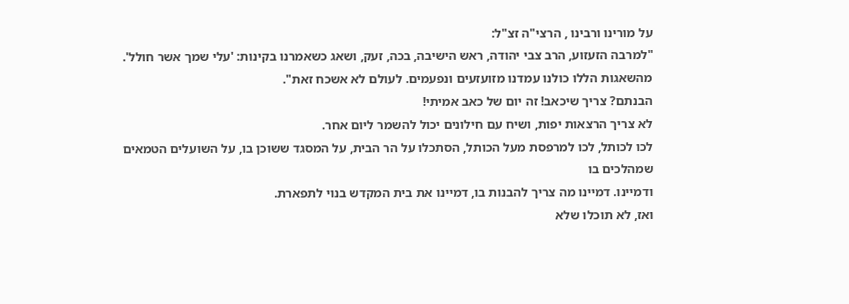על מורינו ורבינו , הרצי"ה זצ"ל:
"למרבה הזעזוע, הרב צבי יהודה, ראש הישיבה, בכה, זעק, ושאג כשאמרנו בקינות: 'עלי שמך אשר חולל'. מהשאגות הללו כולנו עמדנו מזועזעים ונפעמים. לעולם לא אשכח זאת".
הבנתם? צריך שיכאב! זה יום של כאב אמיתי!
לא צריך הרצאות יפות, ושיח עם חילונים יכול להשמר ליום אחר.
לכו לכותל, לכו למרפסת מעל הכותל, הסתכלו על הר הבית, על המסגד ששוכן בו, על השועלים הטמאים שמהלכים בו
ודמיינו. דמיינו מה צריך להבנות בו, דמיינו את בית המקדש בנוי לתפארת.
ואז, לא תוכלו שלא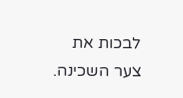לבכות את צער השכינה.